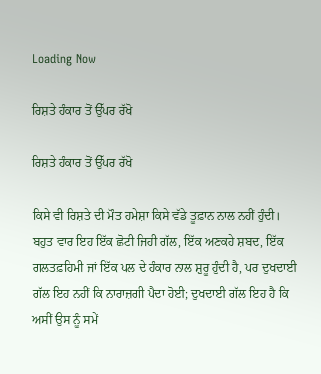Loading Now

ਰਿਸ਼ਤੇ ਹੰਕਾਰ ਤੋਂ ਉੱਪਰ ਰੱਖੋ

ਰਿਸ਼ਤੇ ਹੰਕਾਰ ਤੋਂ ਉੱਪਰ ਰੱਖੋ

ਕਿਸੇ ਵੀ ਰਿਸ਼ਤੇ ਦੀ ਮੌਤ ਹਮੇਸ਼ਾ ਕਿਸੇ ਵੱਡੇ ਤੂਫ਼ਾਨ ਨਾਲ ਨਹੀਂ ਹੁੰਦੀ। ਬਹੁਤ ਵਾਰ ਇਹ ਇੱਕ ਛੋਟੀ ਜਿਹੀ ਗੱਲ, ਇੱਕ ਅਣਕਹੇ ਸ਼ਬਦ, ਇੱਕ ਗਲਤਫ਼ਹਿਮੀ ਜਾਂ ਇੱਕ ਪਲ ਦੇ ਹੰਕਾਰ ਨਾਲ ਸ਼ੁਰੂ ਹੁੰਦੀ ਹੈ, ਪਰ ਦੁਖਦਾਈ ਗੱਲ ਇਹ ਨਹੀਂ ਕਿ ਨਾਰਾਜ਼ਗੀ ਪੈਦਾ ਹੋਈ; ਦੁਖਦਾਈ ਗੱਲ ਇਹ ਹੈ ਕਿ ਅਸੀਂ ਉਸ ਨੂੰ ਸਮੇਂ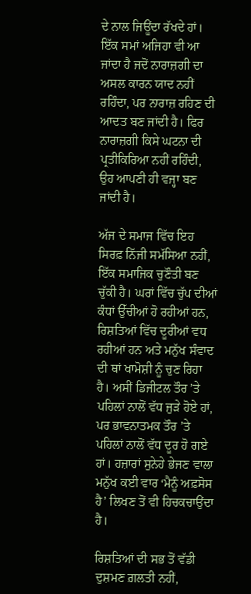ਦੇ ਨਾਲ ਜਿਊਂਦਾ ਰੱਖਦੇ ਹਾਂ। ਇੱਕ ਸਮਾਂ ਅਜਿਹਾ ਵੀ ਆ ਜਾਂਦਾ ਹੈ ਜਦੋਂ ਨਾਰਾਜ਼ਗੀ ਦਾ ਅਸਲ ਕਾਰਨ ਯਾਦ ਨਹੀਂ ਰਹਿੰਦਾ, ਪਰ ਨਾਰਾਜ਼ ਰਹਿਣ ਦੀ ਆਦਤ ਬਣ ਜਾਂਦੀ ਹੈ। ਫਿਰ ਨਾਰਾਜ਼ਗੀ ਕਿਸੇ ਘਟਨਾ ਦੀ ਪ੍ਰਤੀਕਿਰਿਆ ਨਹੀਂ ਰਹਿੰਦੀ, ਉਹ ਆਪਣੀ ਹੀ ਵਜ੍ਹਾ ਬਣ ਜਾਂਦੀ ਹੈ।

ਅੱਜ ਦੇ ਸਮਾਜ ਵਿੱਚ ਇਹ ਸਿਰਫ਼ ਨਿੱਜੀ ਸਮੱਸਿਆ ਨਹੀਂ, ਇੱਕ ਸਮਾਜਿਕ ਚੁਣੌਤੀ ਬਣ ਚੁੱਕੀ ਹੈ। ਘਰਾਂ ਵਿੱਚ ਚੁੱਪ ਦੀਆਂ ਕੰਧਾਂ ਉੱਚੀਆਂ ਹੋ ਰਹੀਆਂ ਹਨ, ਰਿਸ਼ਤਿਆਂ ਵਿੱਚ ਦੂਰੀਆਂ ਵਧ ਰਹੀਆਂ ਹਨ ਅਤੇ ਮਨੁੱਖ ਸੰਵਾਦ ਦੀ ਥਾਂ ਖਾਮੋਸ਼ੀ ਨੂੰ ਚੁਣ ਰਿਹਾ ਹੈ। ਅਸੀਂ ਡਿਜੀਟਲ ਤੌਰ ’ਤੇ ਪਹਿਲਾਂ ਨਾਲੋਂ ਵੱਧ ਜੁੜੇ ਹੋਏ ਹਾਂ, ਪਰ ਭਾਵਨਾਤਮਕ ਤੌਰ ’ਤੇ ਪਹਿਲਾਂ ਨਾਲੋਂ ਵੱਧ ਦੂਰ ਹੋ ਗਏ ਹਾਂ। ਹਜ਼ਾਰਾਂ ਸੁਨੇਹੇ ਭੇਜਣ ਵਾਲਾ ਮਨੁੱਖ ਕਈ ਵਾਰ ‘ਮੈਨੂੰ ਅਫ਼ਸੋਸ ਹੈ’ ਲਿਖਣ ਤੋਂ ਵੀ ਹਿਚਕਚਾਉਂਦਾ ਹੈ।

ਰਿਸ਼ਤਿਆਂ ਦੀ ਸਭ ਤੋਂ ਵੱਡੀ ਦੁਸ਼ਮਣ ਗ਼ਲਤੀ ਨਹੀਂ,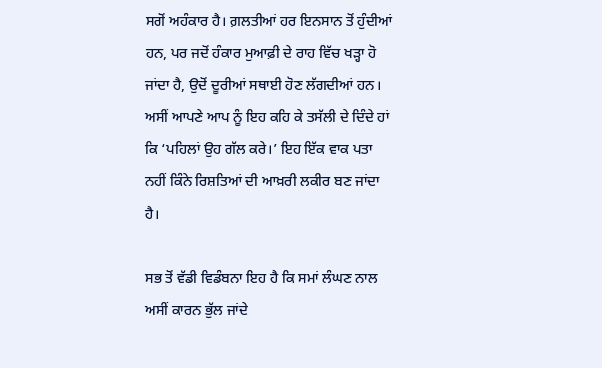ਸਗੋਂ ਅਹੰਕਾਰ ਹੈ। ਗ਼ਲਤੀਆਂ ਹਰ ਇਨਸਾਨ ਤੋਂ ਹੁੰਦੀਆਂ ਹਨ, ਪਰ ਜਦੋਂ ਹੰਕਾਰ ਮੁਆਫ਼ੀ ਦੇ ਰਾਹ ਵਿੱਚ ਖੜ੍ਹਾ ਹੋ ਜਾਂਦਾ ਹੈ, ਉਦੋਂ ਦੂਰੀਆਂ ਸਥਾਈ ਹੋਣ ਲੱਗਦੀਆਂ ਹਨ। ਅਸੀਂ ਆਪਣੇ ਆਪ ਨੂੰ ਇਹ ਕਹਿ ਕੇ ਤਸੱਲੀ ਦੇ ਦਿੰਦੇ ਹਾਂ ਕਿ ‘ਪਹਿਲਾਂ ਉਹ ਗੱਲ ਕਰੇ।’ ਇਹ ਇੱਕ ਵਾਕ ਪਤਾ ਨਹੀਂ ਕਿੰਨੇ ਰਿਸ਼ਤਿਆਂ ਦੀ ਆਖ਼ਰੀ ਲਕੀਰ ਬਣ ਜਾਂਦਾ ਹੈ।

ਸਭ ਤੋਂ ਵੱਡੀ ਵਿਡੰਬਨਾ ਇਹ ਹੈ ਕਿ ਸਮਾਂ ਲੰਘਣ ਨਾਲ ਅਸੀਂ ਕਾਰਨ ਭੁੱਲ ਜਾਂਦੇ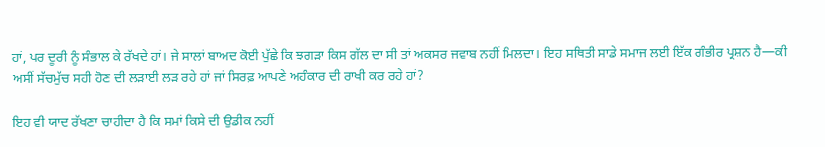ਹਾਂ, ਪਰ ਦੂਰੀ ਨੂੰ ਸੰਭਾਲ ਕੇ ਰੱਖਦੇ ਹਾਂ। ਜੇ ਸਾਲਾਂ ਬਾਅਦ ਕੋਈ ਪੁੱਛੇ ਕਿ ਝਗੜਾ ਕਿਸ ਗੱਲ ਦਾ ਸੀ ਤਾਂ ਅਕਸਰ ਜਵਾਬ ਨਹੀਂ ਮਿਲਦਾ। ਇਹ ਸਥਿਤੀ ਸਾਡੇ ਸਮਾਜ ਲਈ ਇੱਕ ਗੰਭੀਰ ਪ੍ਰਸ਼ਨ ਹੈ—ਕੀ ਅਸੀਂ ਸੱਚਮੁੱਚ ਸਹੀ ਹੋਣ ਦੀ ਲੜਾਈ ਲੜ ਰਹੇ ਹਾਂ ਜਾਂ ਸਿਰਫ਼ ਆਪਣੇ ਅਹੰਕਾਰ ਦੀ ਰਾਖੀ ਕਰ ਰਹੇ ਹਾਂ?

ਇਹ ਵੀ ਯਾਦ ਰੱਖਣਾ ਚਾਹੀਦਾ ਹੈ ਕਿ ਸਮਾਂ ਕਿਸੇ ਦੀ ਉਡੀਕ ਨਹੀਂ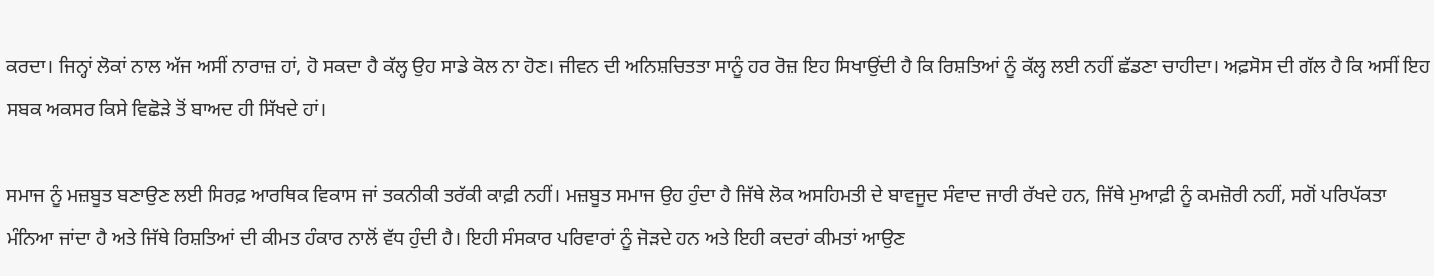ਕਰਦਾ। ਜਿਨ੍ਹਾਂ ਲੋਕਾਂ ਨਾਲ ਅੱਜ ਅਸੀਂ ਨਾਰਾਜ਼ ਹਾਂ, ਹੋ ਸਕਦਾ ਹੈ ਕੱਲ੍ਹ ਉਹ ਸਾਡੇ ਕੋਲ ਨਾ ਹੋਣ। ਜੀਵਨ ਦੀ ਅਨਿਸ਼ਚਿਤਤਾ ਸਾਨੂੰ ਹਰ ਰੋਜ਼ ਇਹ ਸਿਖਾਉਂਦੀ ਹੈ ਕਿ ਰਿਸ਼ਤਿਆਂ ਨੂੰ ਕੱਲ੍ਹ ਲਈ ਨਹੀਂ ਛੱਡਣਾ ਚਾਹੀਦਾ। ਅਫ਼ਸੋਸ ਦੀ ਗੱਲ ਹੈ ਕਿ ਅਸੀਂ ਇਹ ਸਬਕ ਅਕਸਰ ਕਿਸੇ ਵਿਛੋੜੇ ਤੋਂ ਬਾਅਦ ਹੀ ਸਿੱਖਦੇ ਹਾਂ।

ਸਮਾਜ ਨੂੰ ਮਜ਼ਬੂਤ ਬਣਾਉਣ ਲਈ ਸਿਰਫ਼ ਆਰਥਿਕ ਵਿਕਾਸ ਜਾਂ ਤਕਨੀਕੀ ਤਰੱਕੀ ਕਾਫ਼ੀ ਨਹੀਂ। ਮਜ਼ਬੂਤ ਸਮਾਜ ਉਹ ਹੁੰਦਾ ਹੈ ਜਿੱਥੇ ਲੋਕ ਅਸਹਿਮਤੀ ਦੇ ਬਾਵਜੂਦ ਸੰਵਾਦ ਜਾਰੀ ਰੱਖਦੇ ਹਨ, ਜਿੱਥੇ ਮੁਆਫ਼ੀ ਨੂੰ ਕਮਜ਼ੋਰੀ ਨਹੀਂ, ਸਗੋਂ ਪਰਿਪੱਕਤਾ ਮੰਨਿਆ ਜਾਂਦਾ ਹੈ ਅਤੇ ਜਿੱਥੇ ਰਿਸ਼ਤਿਆਂ ਦੀ ਕੀਮਤ ਹੰਕਾਰ ਨਾਲੋਂ ਵੱਧ ਹੁੰਦੀ ਹੈ। ਇਹੀ ਸੰਸਕਾਰ ਪਰਿਵਾਰਾਂ ਨੂੰ ਜੋੜਦੇ ਹਨ ਅਤੇ ਇਹੀ ਕਦਰਾਂ ਕੀਮਤਾਂ ਆਉਣ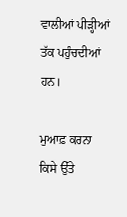ਵਾਲੀਆਂ ਪੀੜ੍ਹੀਆਂ ਤੱਕ ਪਹੁੰਚਦੀਆਂ ਹਨ।

ਮੁਆਫ਼ ਕਰਨਾ ਕਿਸੇ ਉੱਤੇ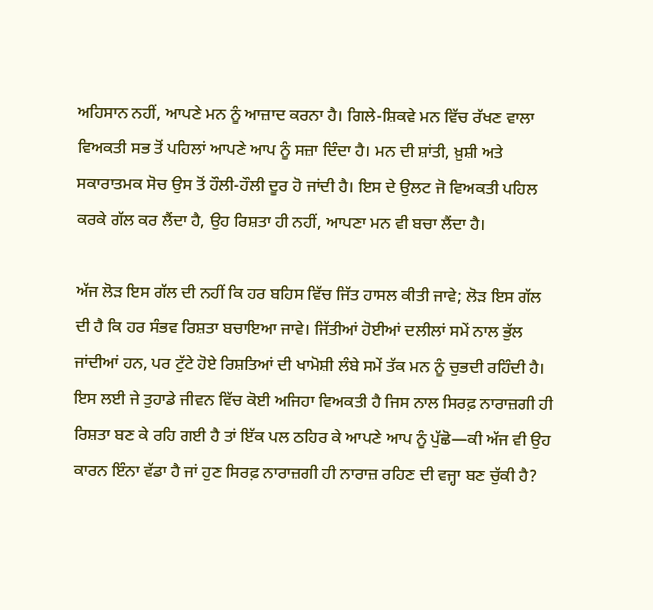ਅਹਿਸਾਨ ਨਹੀਂ, ਆਪਣੇ ਮਨ ਨੂੰ ਆਜ਼ਾਦ ਕਰਨਾ ਹੈ। ਗਿਲੇ-ਸ਼ਿਕਵੇ ਮਨ ਵਿੱਚ ਰੱਖਣ ਵਾਲਾ ਵਿਅਕਤੀ ਸਭ ਤੋਂ ਪਹਿਲਾਂ ਆਪਣੇ ਆਪ ਨੂੰ ਸਜ਼ਾ ਦਿੰਦਾ ਹੈ। ਮਨ ਦੀ ਸ਼ਾਂਤੀ, ਖ਼ੁਸ਼ੀ ਅਤੇ ਸਕਾਰਾਤਮਕ ਸੋਚ ਉਸ ਤੋਂ ਹੌਲੀ-ਹੌਲੀ ਦੂਰ ਹੋ ਜਾਂਦੀ ਹੈ। ਇਸ ਦੇ ਉਲਟ ਜੋ ਵਿਅਕਤੀ ਪਹਿਲ ਕਰਕੇ ਗੱਲ ਕਰ ਲੈਂਦਾ ਹੈ, ਉਹ ਰਿਸ਼ਤਾ ਹੀ ਨਹੀਂ, ਆਪਣਾ ਮਨ ਵੀ ਬਚਾ ਲੈਂਦਾ ਹੈ।

ਅੱਜ ਲੋੜ ਇਸ ਗੱਲ ਦੀ ਨਹੀਂ ਕਿ ਹਰ ਬਹਿਸ ਵਿੱਚ ਜਿੱਤ ਹਾਸਲ ਕੀਤੀ ਜਾਵੇ; ਲੋੜ ਇਸ ਗੱਲ ਦੀ ਹੈ ਕਿ ਹਰ ਸੰਭਵ ਰਿਸ਼ਤਾ ਬਚਾਇਆ ਜਾਵੇ। ਜਿੱਤੀਆਂ ਹੋਈਆਂ ਦਲੀਲਾਂ ਸਮੇਂ ਨਾਲ ਭੁੱਲ ਜਾਂਦੀਆਂ ਹਨ, ਪਰ ਟੁੱਟੇ ਹੋਏ ਰਿਸ਼ਤਿਆਂ ਦੀ ਖਾਮੋਸ਼ੀ ਲੰਬੇ ਸਮੇਂ ਤੱਕ ਮਨ ਨੂੰ ਚੁਭਦੀ ਰਹਿੰਦੀ ਹੈ। ਇਸ ਲਈ ਜੇ ਤੁਹਾਡੇ ਜੀਵਨ ਵਿੱਚ ਕੋਈ ਅਜਿਹਾ ਵਿਅਕਤੀ ਹੈ ਜਿਸ ਨਾਲ ਸਿਰਫ਼ ਨਾਰਾਜ਼ਗੀ ਹੀ ਰਿਸ਼ਤਾ ਬਣ ਕੇ ਰਹਿ ਗਈ ਹੈ ਤਾਂ ਇੱਕ ਪਲ ਠਹਿਰ ਕੇ ਆਪਣੇ ਆਪ ਨੂੰ ਪੁੱਛੋ—ਕੀ ਅੱਜ ਵੀ ਉਹ ਕਾਰਨ ਇੰਨਾ ਵੱਡਾ ਹੈ ਜਾਂ ਹੁਣ ਸਿਰਫ਼ ਨਾਰਾਜ਼ਗੀ ਹੀ ਨਾਰਾਜ਼ ਰਹਿਣ ਦੀ ਵਜ੍ਹਾ ਬਣ ਚੁੱਕੀ ਹੈ?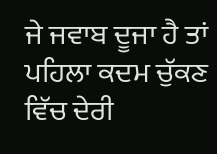ਜੇ ਜਵਾਬ ਦੂਜਾ ਹੈ ਤਾਂ ਪਹਿਲਾ ਕਦਮ ਚੁੱਕਣ ਵਿੱਚ ਦੇਰੀ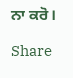ਨਾ ਕਰੋ।

Share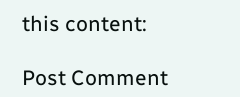this content:

Post Comment